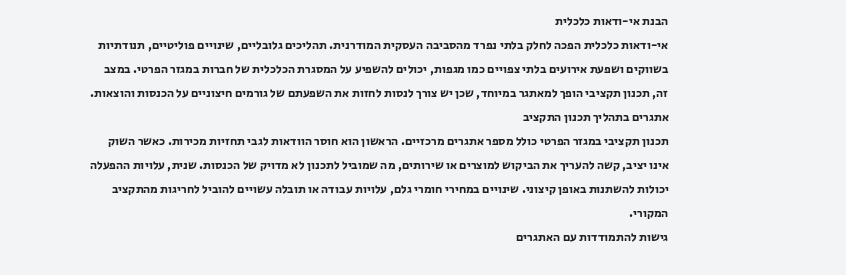הבנת אי-ודאות כלכלית
אי-ודאות כלכלית הפכה לחלק בלתי נפרד מהסביבה העסקית המודרנית. תהליכים גלובליים, שינויים פוליטיים, תנודתיות בשווקים ושפעת אירועים בלתי צפויים כמו מגפות, יכולים להשפיע על המסגרת הכלכלית של חברות במגזר הפרטי. במצב זה, תכנון תקציבי הופך למאתגר במיוחד, שכן יש צורך לנסות לחזות את השפעתם של גורמים חיצוניים על הכנסות והוצאות.
אתגרים בתהליך תכנון התקציב
תכנון תקציבי במגזר הפרטי כולל מספר אתגרים מרכזיים. הראשון הוא חוסר הוודאות לגבי תחזיות מכירות. כאשר השוק אינו יציב, קשה להעריך את הביקוש למוצרים או שירותים, מה שמוביל לתכנון לא מדויק של הכנסות. שנית, עלויות ההפעלה יכולות להשתנות באופן קיצוני. שינויים במחירי חומרי גלם, עלויות עבודה או תובלה עשויים להוביל לחריגות מהתקציב המקורי.
גישות להתמודדות עם האתגרים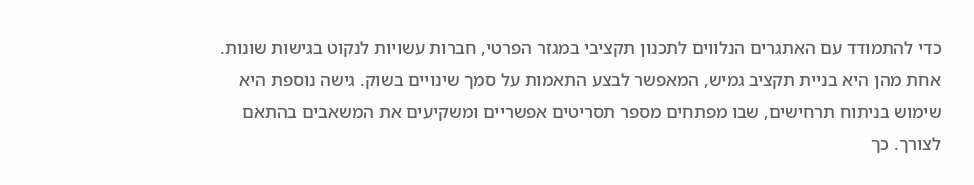כדי להתמודד עם האתגרים הנלווים לתכנון תקציבי במגזר הפרטי, חברות עשויות לנקוט בגישות שונות. אחת מהן היא בניית תקציב גמיש, המאפשר לבצע התאמות על סמך שינויים בשוק. גישה נוספת היא שימוש בניתוח תרחישים, שבו מפתחים מספר תסריטים אפשריים ומשקיעים את המשאבים בהתאם לצורך. כך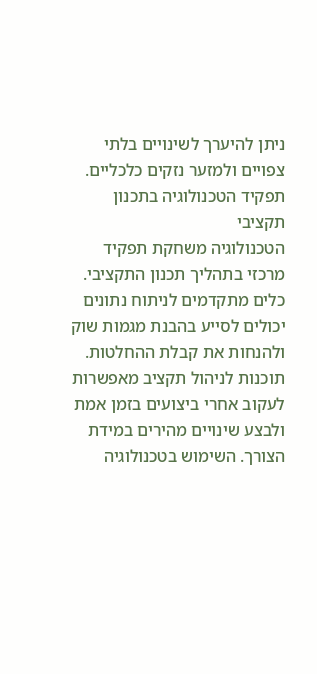ניתן להיערך לשינויים בלתי צפויים ולמזער נזקים כלכליים.
תפקיד הטכנולוגיה בתכנון תקציבי
הטכנולוגיה משחקת תפקיד מרכזי בתהליך תכנון התקציבי. כלים מתקדמים לניתוח נתונים יכולים לסייע בהבנת מגמות שוק ולהנחות את קבלת ההחלטות. תוכנות לניהול תקציב מאפשרות לעקוב אחרי ביצועים בזמן אמת ולבצע שינויים מהירים במידת הצורך. השימוש בטכנולוגיה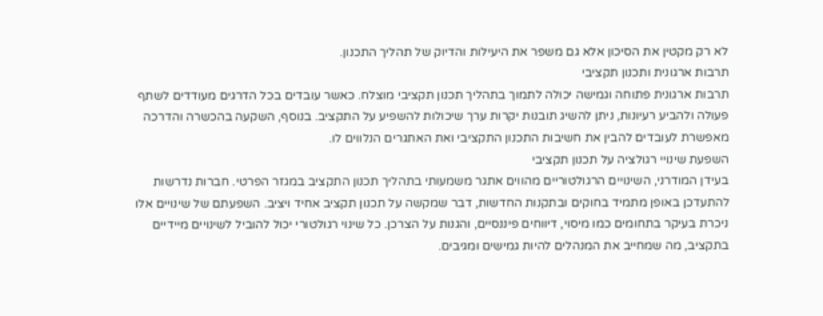לא רק מקטין את הסיכון אלא גם משפר את היעילות והדיוק של תהליך התכנון.
תרבות ארגונית ותכנון תקציבי
תרבות ארגונית פתוחה וגמישה יכולה לתמוך בתהליך תכנון תקציבי מוצלח. כאשר עובדים בכל הדרגים מעודדים לשתף פעולה ולהביע רעיונות, ניתן להשיג תובנות יקרות ערך שיכולות להשפיע על התקציב. בנוסף, השקעה בהכשרה והדרכה מאפשרת לעובדים להבין את חשיבות התכנון התקציבי ואת האתגרים הנלווים לו.
השפעת שינויי רגולציה על תכנון תקציבי
בעידן המודרני, השינויים הרגולטוריים מהווים אתגר משמעותי בתהליך תכנון התקציב במגזר הפרטי. חברות נדרשות להתעדכן באופן מתמיד בחוקים ובתקנות החדשות, דבר שמקשה על תכנון תקציב אחיד ויציב. השפעתם של שינויים אלו ניכרת בעיקר בתחומים כמו מיסוי, דיווחים פיננסיים, והגנות על הצרכן. כל שינוי רגולטורי יכול להוביל לשינויים מיידיים בתקציב, מה שמחייב את המנהלים להיות גמישים ומגיבים.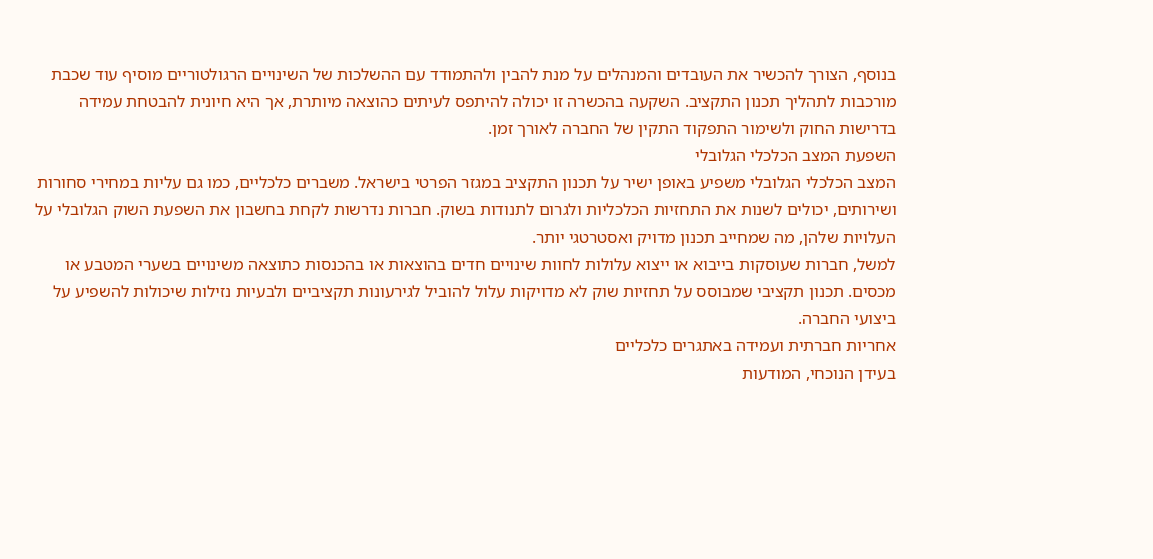בנוסף, הצורך להכשיר את העובדים והמנהלים על מנת להבין ולהתמודד עם ההשלכות של השינויים הרגולטוריים מוסיף עוד שכבת מורכבות לתהליך תכנון התקציב. השקעה בהכשרה זו יכולה להיתפס לעיתים כהוצאה מיותרת, אך היא חיונית להבטחת עמידה בדרישות החוק ולשימור התפקוד התקין של החברה לאורך זמן.
השפעת המצב הכלכלי הגלובלי
המצב הכלכלי הגלובלי משפיע באופן ישיר על תכנון התקציב במגזר הפרטי בישראל. משברים כלכליים, כמו גם עליות במחירי סחורות ושירותים, יכולים לשנות את התחזיות הכלכליות ולגרום לתנודות בשוק. חברות נדרשות לקחת בחשבון את השפעת השוק הגלובלי על העלויות שלהן, מה שמחייב תכנון מדויק ואסטרטגי יותר.
למשל, חברות שעוסקות בייבוא או ייצוא עלולות לחוות שינויים חדים בהוצאות או בהכנסות כתוצאה משינויים בשערי המטבע או מכסים. תכנון תקציבי שמבוסס על תחזיות שוק לא מדויקות עלול להוביל לגירעונות תקציביים ולבעיות נזילות שיכולות להשפיע על ביצועי החברה.
אחריות חברתית ועמידה באתגרים כלכליים
בעידן הנוכחי, המודעות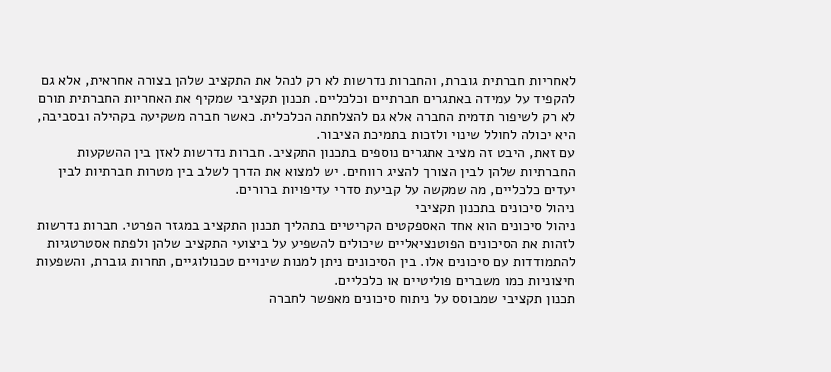לאחריות חברתית גוברת, והחברות נדרשות לא רק לנהל את התקציב שלהן בצורה אחראית, אלא גם להקפיד על עמידה באתגרים חברתיים וכלכליים. תכנון תקציבי שמקיף את האחריות החברתית תורם לא רק לשיפור תדמית החברה אלא גם להצלחתה הכלכלית. כאשר חברה משקיעה בקהילה ובסביבה, היא יכולה לחולל שינוי ולזכות בתמיכת הציבור.
עם זאת, היבט זה מציב אתגרים נוספים בתכנון התקציב. חברות נדרשות לאזן בין ההשקעות החברתיות שלהן לבין הצורך להציג רווחים. יש למצוא את הדרך לשלב בין מטרות חברתיות לבין יעדים כלכליים, מה שמקשה על קביעת סדרי עדיפויות ברורים.
ניהול סיכונים בתכנון תקציבי
ניהול סיכונים הוא אחד האספקטים הקריטיים בתהליך תכנון התקציב במגזר הפרטי. חברות נדרשות לזהות את הסיכונים הפוטנציאליים שיכולים להשפיע על ביצועי התקציב שלהן ולפתח אסטרטגיות להתמודדות עם סיכונים אלו. בין הסיכונים ניתן למנות שינויים טכנולוגיים, תחרות גוברת, והשפעות חיצוניות כמו משברים פוליטיים או כלכליים.
תכנון תקציבי שמבוסס על ניתוח סיכונים מאפשר לחברה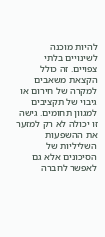להיות מוכנה לשינויים בלתי צפויים. זה כולל הקצאת משאבים למקרה של חירום או גיבוי של תקציבים למגוון תחומים. גישה זו יכולה לא רק למזער את ההשפעות השליליות של הסיכונים אלא גם לאפשר לחברה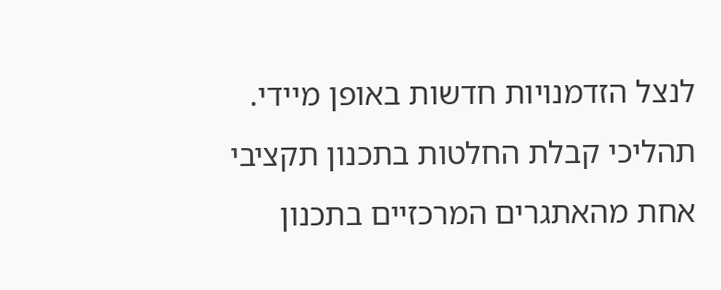לנצל הזדמנויות חדשות באופן מיידי.
תהליכי קבלת החלטות בתכנון תקציבי
אחת מהאתגרים המרכזיים בתכנון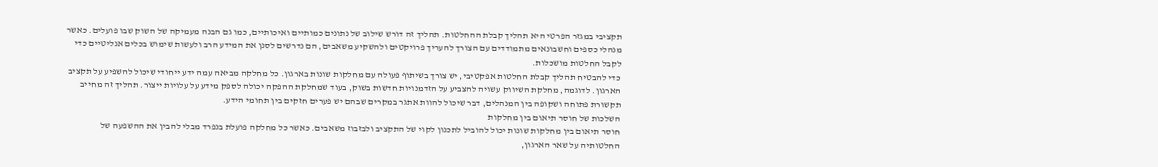תקציבי במגזר הפרטי היא תהליך קבלת ההחלטות. תהליך זה דורש שילוב של נתונים כמותיים ואיכותיים, כמו גם הבנה מעמיקה של השוק שבו פועלים. כאשר מנהלי כספים וחשבונאים מתמודדים עם הצורך להעריך פרויקטים ולהשקיע משאבים, הם נדרשים לסנן את המידע הרב ולעשות שימוש בכלים אנליטיים כדי לקבל החלטות מושכלות.
כדי להבטיח תהליך קבלת החלטות אפקטיבי, יש צורך בשיתוף פעולה עם מחלקות שונות בארגון. כל מחלקה מביאה עמה ידע ייחודי שיכול להשפיע על תקציב הארגון. לדוגמה, מחלקת השיווק עשויה להצביע על הזדמנויות חדשות בשוק, בעוד שמחלקת ההפקה יכולה לספק מידע על עלויות ייצור. תהליך זה מחייב תקשורת פתוחה ושקופה בין המנהלים, דבר שיכול להוות אתגר במקרים שבהם יש פערים חזקים בין תחומי הידע.
השלכות של חוסר תיאום בין מחלקות
חוסר תיאום בין מחלקות שונות יכול להוביל לתכנון לקוי של התקציב ולבזבוז משאבים. כאשר כל מחלקה פועלת בנפרד מבלי להבין את ההשפעה של החלטותיה על שאר הארגון,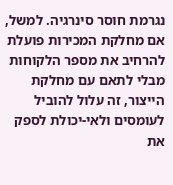נגרמת חוסר סינרגיה. למשל, אם מחלקת המכירות פועלת להרחיב את מספר הלקוחות מבלי לתאם עם מחלקת הייצור, זה עלול להוביל לעומסים ולאי-יכולת לספק את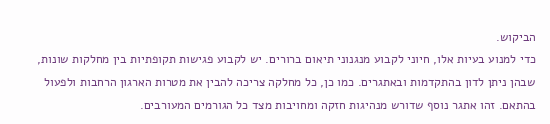הביקוש.
כדי למנוע בעיות אלו, חיוני לקבוע מנגנוני תיאום ברורים. יש לקבוע פגישות תקופתיות בין מחלקות שונות, שבהן ניתן לדון בהתקדמות ובאתגרים. כמו כן, כל מחלקה צריכה להבין את מטרות הארגון הרחבות ולפעול בהתאם. זהו אתגר נוסף שדורש מנהיגות חזקה ומחויבות מצד כל הגורמים המעורבים.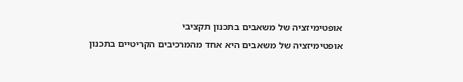אופטימיזציה של משאבים בתכנון תקציבי
אופטימיזציה של משאבים היא אחד מהמרכיבים הקריטיים בתכנון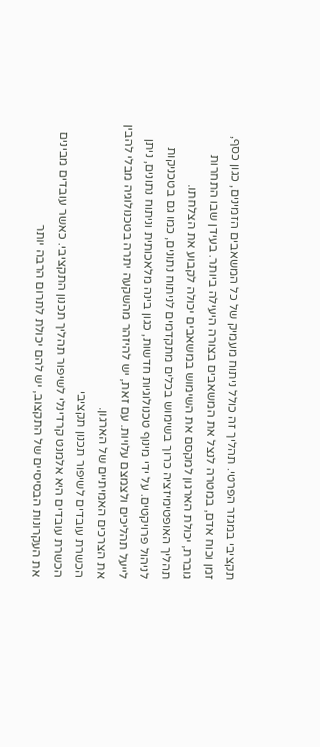תקציבי במגזר הפרטי. תהליך זה כולל ניתוח מעמיק של כל המשאבים הזמינים, כגון כסף, זמן וכוח אדם, במטרה לנצל את המשאבים בצורה היעילה ביותר. בעידן שבו התחרות גוברת, יכולת הארגון למקסם את השימוש במשאבים יכולה לקבוע את הצלחתו.
תהליך האופטימיזציה כרוך בשימוש בכלים מתקדמים לניתוח נתונים, כמו גם בטכניקות לניהול פרויקטים. על ידי מינוף טכנולוגיות חדשות, כגון בינה מלאכותית וניתוח נתונים, ניתן לייעל תהליכים ולצמצם עלויות. עם זאת, יש להיזהר מהשקעה יתרה בטכנולוגיה מבלי להבין את הצרכים האמיתיים של הארגון.
הכשרת עובדים לשיפור תכנון תקציבי
הכשרת עובדים היא אלמנט קרדינלי לשיפור תהליך תכנון התקציבי. כאשר עובדים מבינים את העקרונות הבסיסיים של התקצוב, יש להם יכולת לתרום הרבה יותר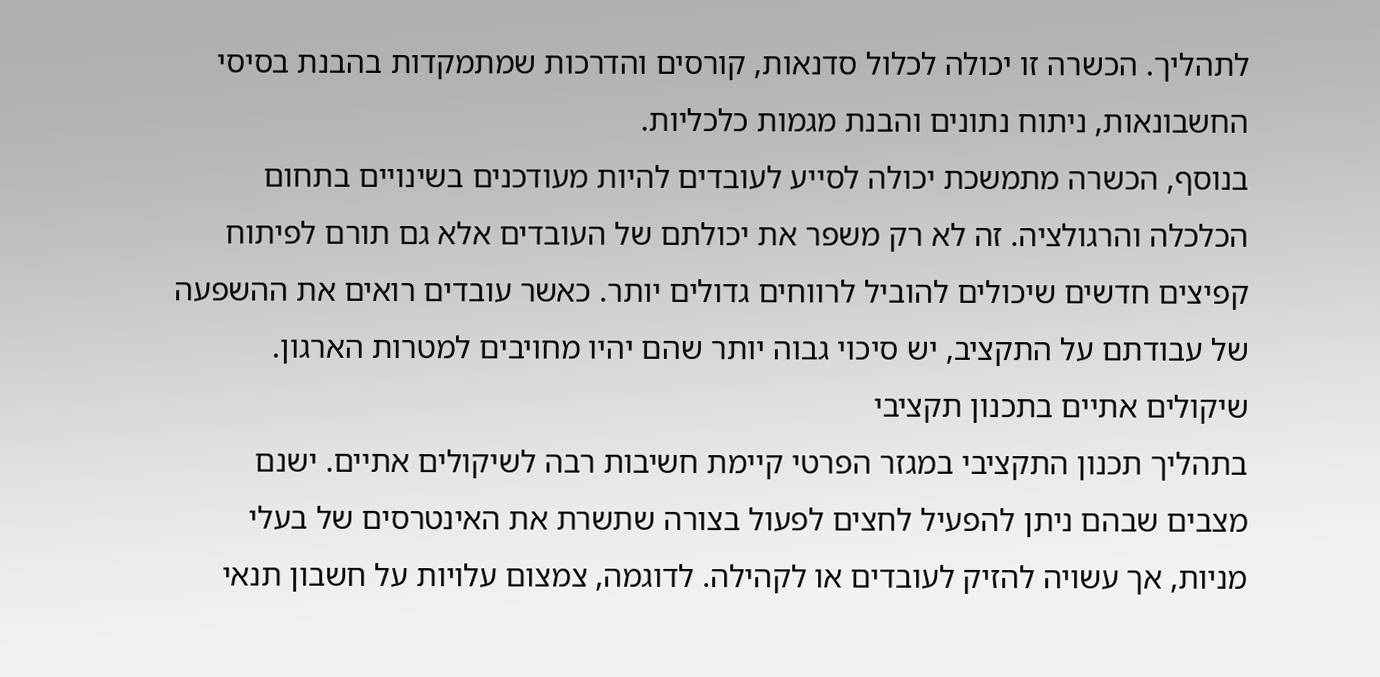לתהליך. הכשרה זו יכולה לכלול סדנאות, קורסים והדרכות שמתמקדות בהבנת בסיסי החשבונאות, ניתוח נתונים והבנת מגמות כלכליות.
בנוסף, הכשרה מתמשכת יכולה לסייע לעובדים להיות מעודכנים בשינויים בתחום הכלכלה והרגולציה. זה לא רק משפר את יכולתם של העובדים אלא גם תורם לפיתוח קפיצים חדשים שיכולים להוביל לרווחים גדולים יותר. כאשר עובדים רואים את ההשפעה של עבודתם על התקציב, יש סיכוי גבוה יותר שהם יהיו מחויבים למטרות הארגון.
שיקולים אתיים בתכנון תקציבי
בתהליך תכנון התקציבי במגזר הפרטי קיימת חשיבות רבה לשיקולים אתיים. ישנם מצבים שבהם ניתן להפעיל לחצים לפעול בצורה שתשרת את האינטרסים של בעלי מניות, אך עשויה להזיק לעובדים או לקהילה. לדוגמה, צמצום עלויות על חשבון תנאי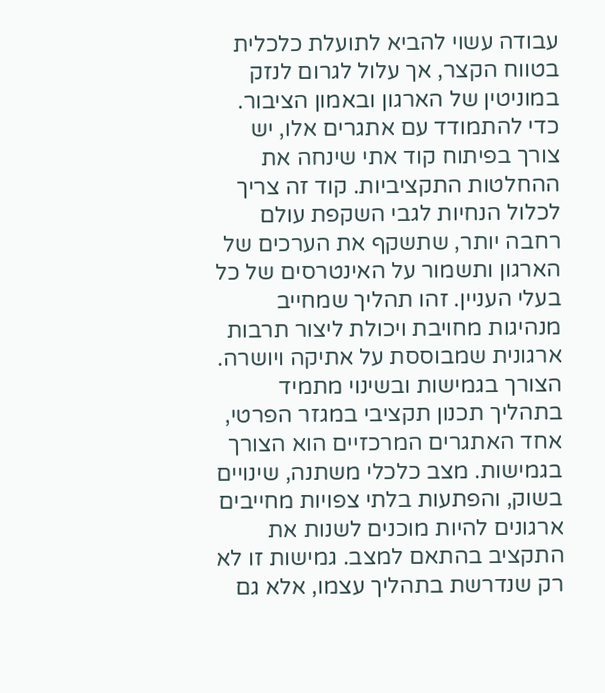עבודה עשוי להביא לתועלת כלכלית בטווח הקצר, אך עלול לגרום לנזק במוניטין של הארגון ובאמון הציבור.
כדי להתמודד עם אתגרים אלו, יש צורך בפיתוח קוד אתי שינחה את ההחלטות התקציביות. קוד זה צריך לכלול הנחיות לגבי השקפת עולם רחבה יותר, שתשקף את הערכים של הארגון ותשמור על האינטרסים של כל בעלי העניין. זהו תהליך שמחייב מנהיגות מחויבת ויכולת ליצור תרבות ארגונית שמבוססת על אתיקה ויושרה.
הצורך בגמישות ובשינוי מתמיד
בתהליך תכנון תקציבי במגזר הפרטי, אחד האתגרים המרכזיים הוא הצורך בגמישות. מצב כלכלי משתנה, שינויים בשוק, והפתעות בלתי צפויות מחייבים ארגונים להיות מוכנים לשנות את התקציב בהתאם למצב. גמישות זו לא רק שנדרשת בתהליך עצמו, אלא גם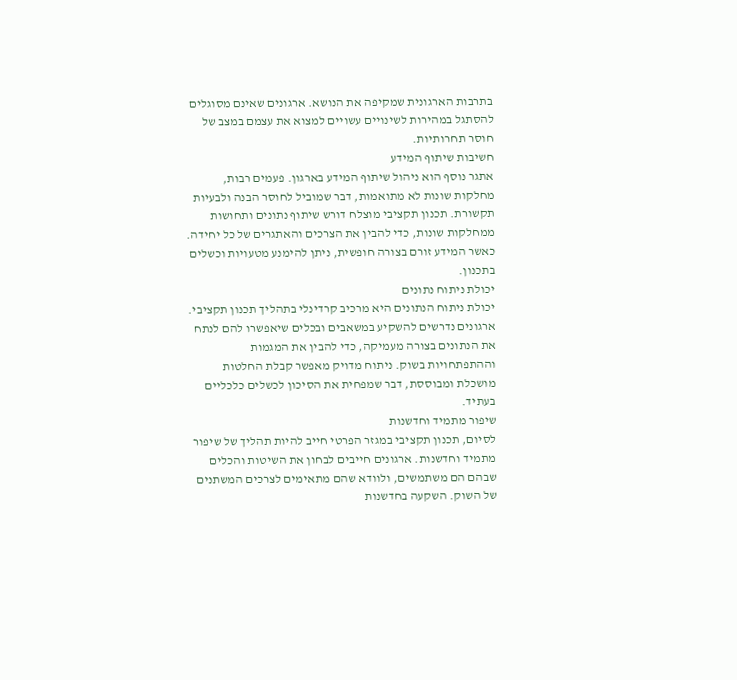בתרבות הארגונית שמקיפה את הנושא. ארגונים שאינם מסוגלים להסתגל במהירות לשינויים עשויים למצוא את עצמם במצב של חוסר תחרותיות.
חשיבות שיתוף המידע
אתגר נוסף הוא ניהול שיתוף המידע בארגון. פעמים רבות, מחלקות שונות לא מתואמות, דבר שמוביל לחוסר הבנה ולבעיות תקשורת. תכנון תקציבי מוצלח דורש שיתוף נתונים ותחושות ממחלקות שונות, כדי להבין את הצרכים והאתגרים של כל יחידה. כאשר המידע זורם בצורה חופשית, ניתן להימנע מטעויות וכשלים בתכנון.
יכולת ניתוח נתונים
יכולת ניתוח הנתונים היא מרכיב קרדינלי בתהליך תכנון תקציבי. ארגונים נדרשים להשקיע במשאבים ובכלים שיאפשרו להם לנתח את הנתונים בצורה מעמיקה, כדי להבין את המגמות וההתפתחויות בשוק. ניתוח מדויק מאפשר קבלת החלטות מושכלת ומבוססת, דבר שמפחית את הסיכון לכשלים כלכליים בעתיד.
שיפור מתמיד וחדשנות
לסיום, תכנון תקציבי במגזר הפרטי חייב להיות תהליך של שיפור מתמיד וחדשנות. ארגונים חייבים לבחון את השיטות והכלים שבהם הם משתמשים, ולוודא שהם מתאימים לצרכים המשתנים של השוק. השקעה בחדשנות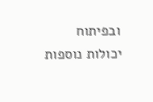ובפיתוח יכולות נוספות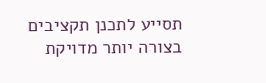תסייע לתכנן תקציבים בצורה יותר מדויקת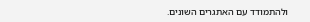ולהתמודד עם האתגרים השונים.